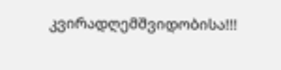კვირადღემშვიდობისა!!!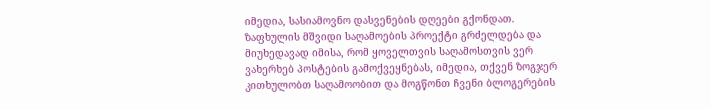იმედია, სასიამოვნო დასვენების დღეები გქონდათ.
ზაფხულის მშვიდი საღამოების პროექტი გრძელდება და მიუხედავად იმისა, რომ ყოველთვის საღამოსთვის ვერ ვახერხებ პოსტების გამოქვეყნებას, იმედია, თქვენ ზოგჯერ კითხულობთ საღამოობით და მოგწონთ ჩვენი ბლოგერების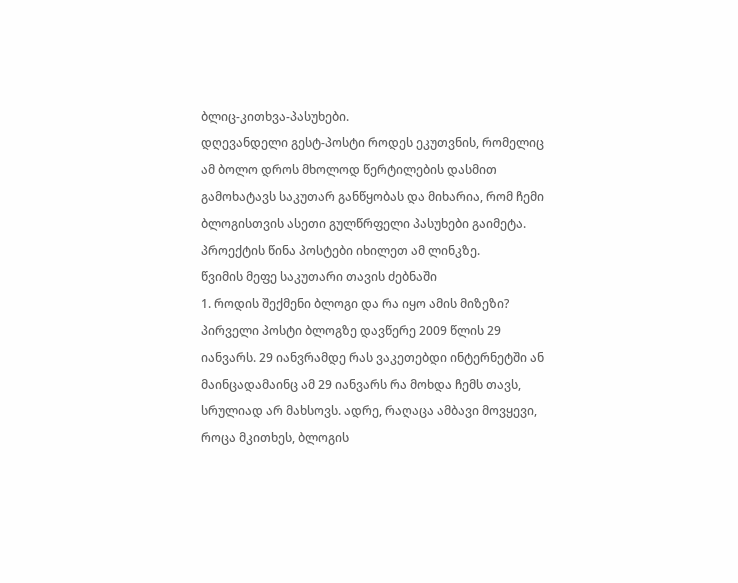ბლიც-კითხვა-პასუხები.
დღევანდელი გესტ-პოსტი როდეს ეკუთვნის, რომელიც ამ ბოლო დროს მხოლოდ წერტილების დასმით გამოხატავს საკუთარ განწყობას და მიხარია, რომ ჩემი ბლოგისთვის ასეთი გულწრფელი პასუხები გაიმეტა.
პროექტის წინა პოსტები იხილეთ ამ ლინკზე.
წვიმის მეფე საკუთარი თავის ძებნაში
1. როდის შექმენი ბლოგი და რა იყო ამის მიზეზი?
პირველი პოსტი ბლოგზე დავწერე 2009 წლის 29 იანვარს. 29 იანვრამდე რას ვაკეთებდი ინტერნეტში ან მაინცადამაინც ამ 29 იანვარს რა მოხდა ჩემს თავს, სრულიად არ მახსოვს. ადრე, რაღაცა ამბავი მოვყევი, როცა მკითხეს, ბლოგის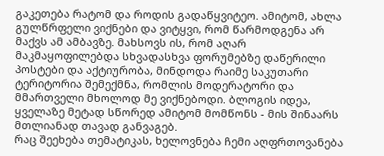გაკეთება რატომ და როდის გადაწყვიტეო. ამიტომ, ახლა გულწრფელი ვიქნები და ვიტყვი, რომ წარმოდგენა არ მაქვს ამ ამბავზე. მახსოვს ის, რომ აღარ მაკმაყოფილებდა სხვადასხვა ფორუმებზე დაწერილი პოსტები და აქტიურობა, მინდოდა რაიმე საკუთარი ტერიტორია შემექმნა, რომლის მოდერატორი და მმართველი მხოლოდ მე ვიქნებოდი. ბლოგის იდეა, ყველაზე მეტად სწორედ ამიტომ მომწონს - მის შინაარს მთლიანად თავად განვაგებ.
რაც შეეხება თემატიკას, ხელოვნება ჩემი აღფრთოვანება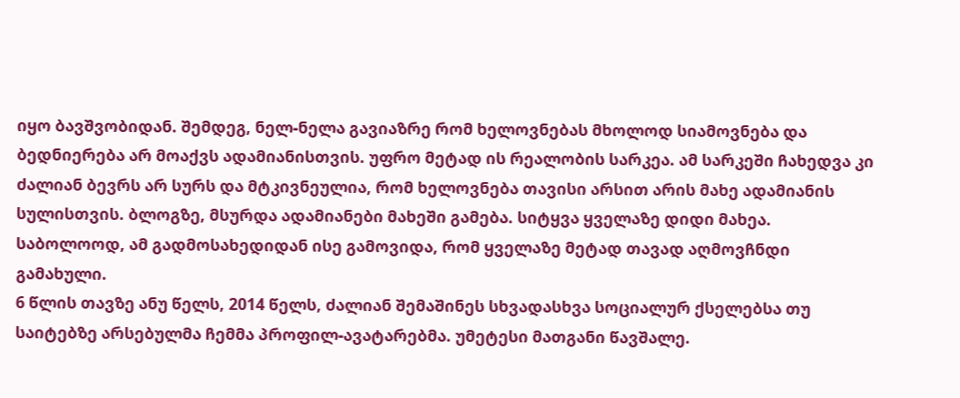იყო ბავშვობიდან. შემდეგ, ნელ-ნელა გავიაზრე რომ ხელოვნებას მხოლოდ სიამოვნება და ბედნიერება არ მოაქვს ადამიანისთვის. უფრო მეტად ის რეალობის სარკეა. ამ სარკეში ჩახედვა კი ძალიან ბევრს არ სურს და მტკივნეულია, რომ ხელოვნება თავისი არსით არის მახე ადამიანის სულისთვის. ბლოგზე, მსურდა ადამიანები მახეში გამება. სიტყვა ყველაზე დიდი მახეა. საბოლოოდ, ამ გადმოსახედიდან ისე გამოვიდა, რომ ყველაზე მეტად თავად აღმოვჩნდი გამახული.
6 წლის თავზე ანუ წელს, 2014 წელს, ძალიან შემაშინეს სხვადასხვა სოციალურ ქსელებსა თუ საიტებზე არსებულმა ჩემმა პროფილ-ავატარებმა. უმეტესი მათგანი წავშალე.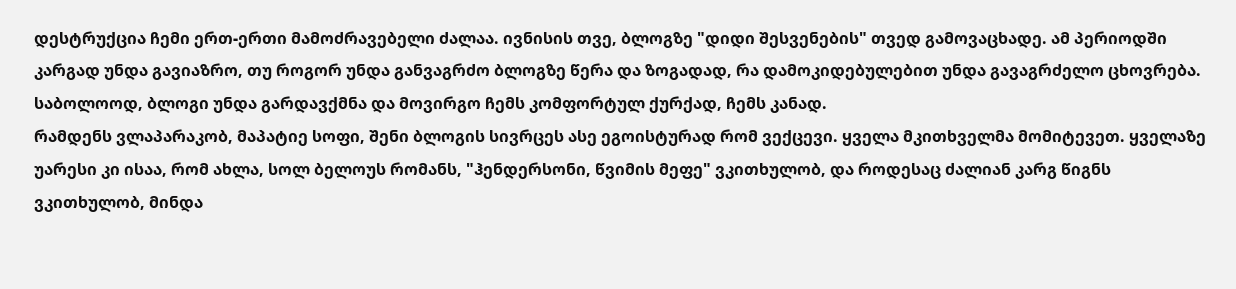დესტრუქცია ჩემი ერთ-ერთი მამოძრავებელი ძალაა. ივნისის თვე, ბლოგზე "დიდი შესვენების" თვედ გამოვაცხადე. ამ პერიოდში კარგად უნდა გავიაზრო, თუ როგორ უნდა განვაგრძო ბლოგზე წერა და ზოგადად, რა დამოკიდებულებით უნდა გავაგრძელო ცხოვრება. საბოლოოდ, ბლოგი უნდა გარდავქმნა და მოვირგო ჩემს კომფორტულ ქურქად, ჩემს კანად.
რამდენს ვლაპარაკობ, მაპატიე სოფი, შენი ბლოგის სივრცეს ასე ეგოისტურად რომ ვექცევი. ყველა მკითხველმა მომიტევეთ. ყველაზე უარესი კი ისაა, რომ ახლა, სოლ ბელოუს რომანს, "ჰენდერსონი, წვიმის მეფე" ვკითხულობ, და როდესაც ძალიან კარგ წიგნს ვკითხულობ, მინდა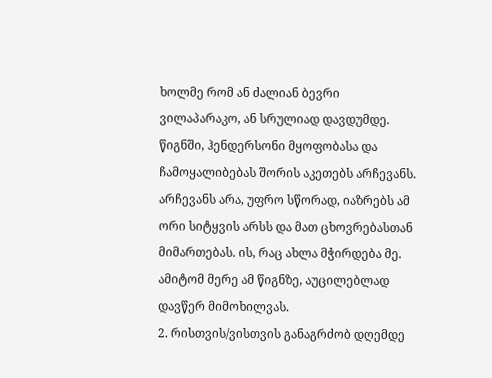ხოლმე რომ ან ძალიან ბევრი ვილაპარაკო, ან სრულიად დავდუმდე. წიგნში, ჰენდერსონი მყოფობასა და ჩამოყალიბებას შორის აკეთებს არჩევანს. არჩევანს არა, უფრო სწორად, იაზრებს ამ ორი სიტყვის არსს და მათ ცხოვრებასთან მიმართებას. ის, რაც ახლა მჭირდება მე. ამიტომ მერე ამ წიგნზე, აუცილებლად დავწერ მიმოხილვას.
2. რისთვის/ვისთვის განაგრძობ დღემდე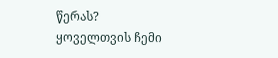წერას?
ყოველთვის ჩემი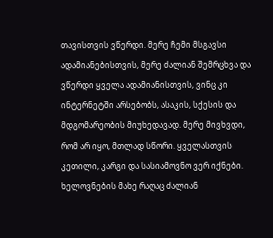თავისთვის ვწერდი. მერე ჩემი მსგავსი ადამიანებისთვის, მერე ძალიან შემრცხვა და ვწერდი ყველა ადამიანისთვის, ვინც კი ინტერნეტში არსებობს, ასაკის, სქესის და მდგომარეობის მიუხედავად. მერე მივხვდი, რომ არ იყო, მთლად სწორი. ყველასთვის კეთილი, კარგი და სასიამოვნო ვერ იქნები. ხელოვნების მახე რაღაც ძალიან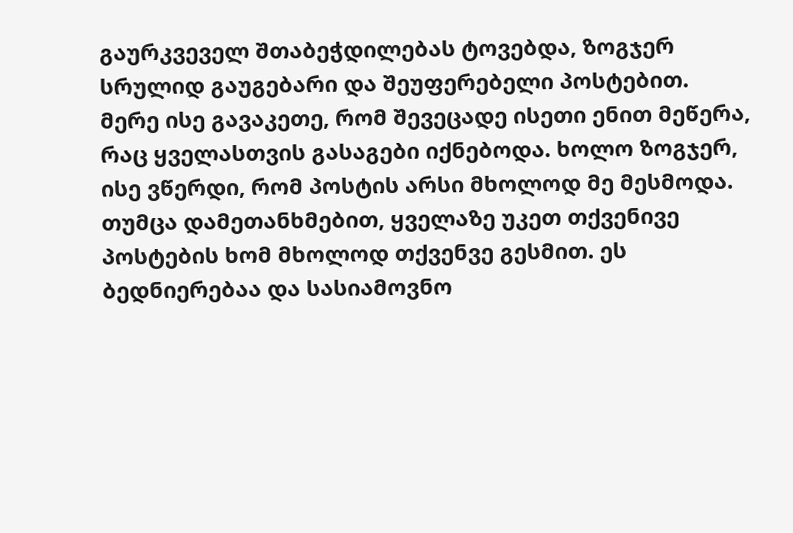გაურკვეველ შთაბეჭდილებას ტოვებდა, ზოგჯერ სრულიდ გაუგებარი და შეუფერებელი პოსტებით. მერე ისე გავაკეთე, რომ შევეცადე ისეთი ენით მეწერა, რაც ყველასთვის გასაგები იქნებოდა. ხოლო ზოგჯერ, ისე ვწერდი, რომ პოსტის არსი მხოლოდ მე მესმოდა. თუმცა დამეთანხმებით, ყველაზე უკეთ თქვენივე პოსტების ხომ მხოლოდ თქვენვე გესმით. ეს ბედნიერებაა და სასიამოვნო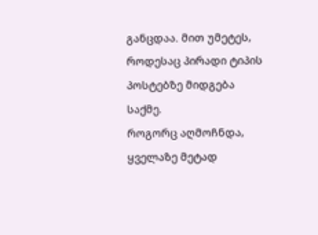განცდაა. მით უმეტეს, როდესაც პირადი ტიპის პოსტებზე მიდგება საქმე.
როგორც აღმოჩნდა, ყველაზე მეტად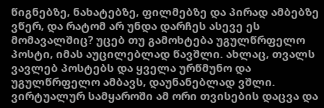წიგნებზე, ნახატებზე, ფილმებზე და პირად ამბებზე ვწერ, და რატომ არ უნდა დარჩეს ასევე ეს მომავალშიც? უცებ თუ გამოხტება უგულწრფელო პოსტი, იმას აუცილებლად წავშლი. ახლაც, თვალს ვავლებ პოსტებს და ყველა ურწმუნო და უგულწრფელო ამბავს, დაუნანებლად ვშლი.
ვირტუალურ სამყაროში ამ ორი თვისების დაცვა და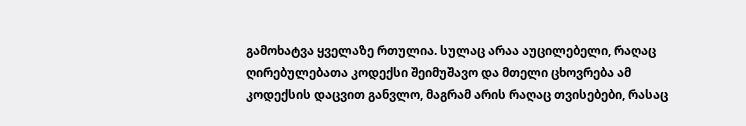გამოხატვა ყველაზე რთულია. სულაც არაა აუცილებელი, რაღაც ღირებულებათა კოდექსი შეიმუშავო და მთელი ცხოვრება ამ კოდექსის დაცვით განვლო, მაგრამ არის რაღაც თვისებები, რასაც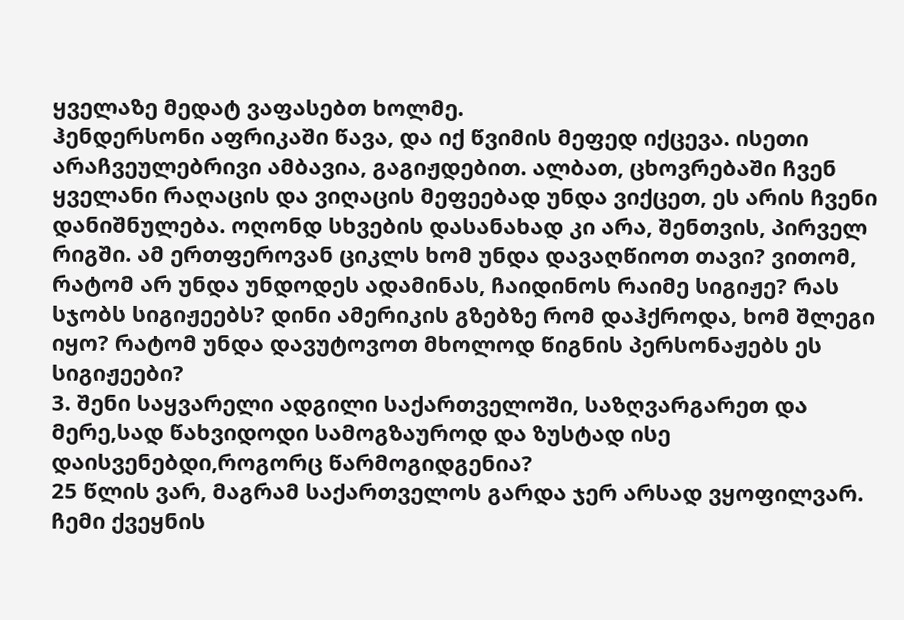ყველაზე მედატ ვაფასებთ ხოლმე.
ჰენდერსონი აფრიკაში წავა, და იქ წვიმის მეფედ იქცევა. ისეთი არაჩვეულებრივი ამბავია, გაგიჟდებით. ალბათ, ცხოვრებაში ჩვენ ყველანი რაღაცის და ვიღაცის მეფეებად უნდა ვიქცეთ, ეს არის ჩვენი დანიშნულება. ოღონდ სხვების დასანახად კი არა, შენთვის, პირველ რიგში. ამ ერთფეროვან ციკლს ხომ უნდა დავაღწიოთ თავი? ვითომ, რატომ არ უნდა უნდოდეს ადამინას, ჩაიდინოს რაიმე სიგიჟე? რას სჯობს სიგიჟეებს? დინი ამერიკის გზებზე რომ დაჰქროდა, ხომ შლეგი იყო? რატომ უნდა დავუტოვოთ მხოლოდ წიგნის პერსონაჟებს ეს სიგიჟეები?
3. შენი საყვარელი ადგილი საქართველოში, საზღვარგარეთ და მერე,სად წახვიდოდი სამოგზაუროდ და ზუსტად ისე დაისვენებდი,როგორც წარმოგიდგენია?
25 წლის ვარ, მაგრამ საქართველოს გარდა ჯერ არსად ვყოფილვარ. ჩემი ქვეყნის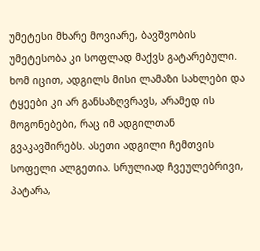უმეტესი მხარე მოვიარე, ბავშვობის უმეტესობა კი სოფლად მაქვს გატარებული. ხომ იცით, ადგილს მისი ლამაზი სახლები და ტყეები კი არ განსაზღვრავს, არამედ ის მოგონებები, რაც იმ ადგილთან გვაკავშირებს. ასეთი ადგილი ჩემთვის სოფელი ალგეთია. სრულიად ჩვეულებრივი, პატარა,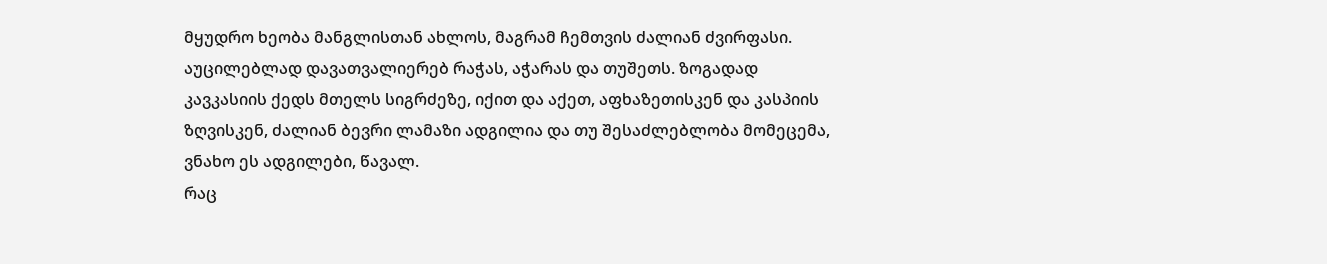მყუდრო ხეობა მანგლისთან ახლოს, მაგრამ ჩემთვის ძალიან ძვირფასი.
აუცილებლად დავათვალიერებ რაჭას, აჭარას და თუშეთს. ზოგადად კავკასიის ქედს მთელს სიგრძეზე, იქით და აქეთ, აფხაზეთისკენ და კასპიის ზღვისკენ, ძალიან ბევრი ლამაზი ადგილია და თუ შესაძლებლობა მომეცემა, ვნახო ეს ადგილები, წავალ.
რაც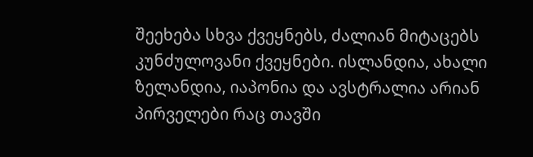შეეხება სხვა ქვეყნებს, ძალიან მიტაცებს კუნძულოვანი ქვეყნები. ისლანდია, ახალი ზელანდია, იაპონია და ავსტრალია არიან პირველები რაც თავში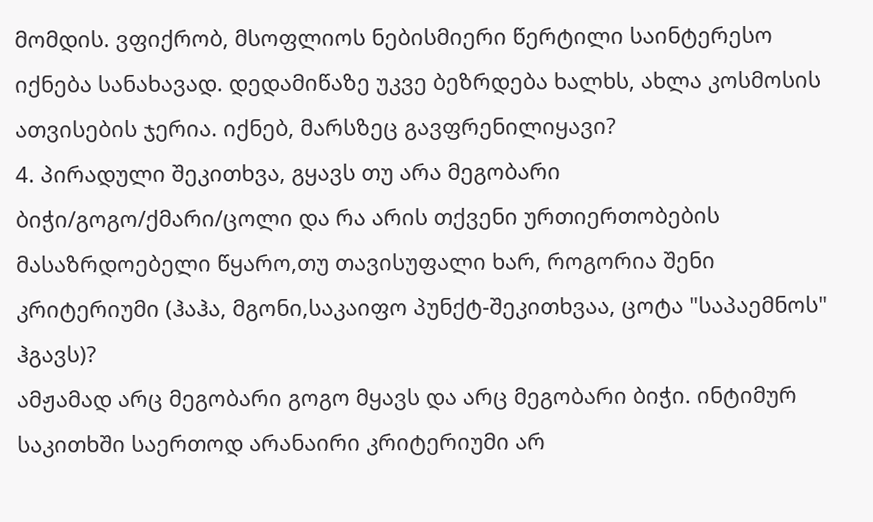მომდის. ვფიქრობ, მსოფლიოს ნებისმიერი წერტილი საინტერესო იქნება სანახავად. დედამიწაზე უკვე ბეზრდება ხალხს, ახლა კოსმოსის ათვისების ჯერია. იქნებ, მარსზეც გავფრენილიყავი?
4. პირადული შეკითხვა, გყავს თუ არა მეგობარი ბიჭი/გოგო/ქმარი/ცოლი და რა არის თქვენი ურთიერთობების მასაზრდოებელი წყარო,თუ თავისუფალი ხარ, როგორია შენი კრიტერიუმი (ჰაჰა, მგონი,საკაიფო პუნქტ-შეკითხვაა, ცოტა "საპაემნოს" ჰგავს)?
ამჟამად არც მეგობარი გოგო მყავს და არც მეგობარი ბიჭი. ინტიმურ საკითხში საერთოდ არანაირი კრიტერიუმი არ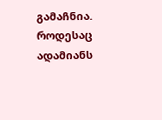გამაჩნია. როდესაც ადამიანს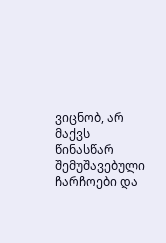ვიცნობ, არ მაქვს წინასწარ შემუშავებული ჩარჩოები და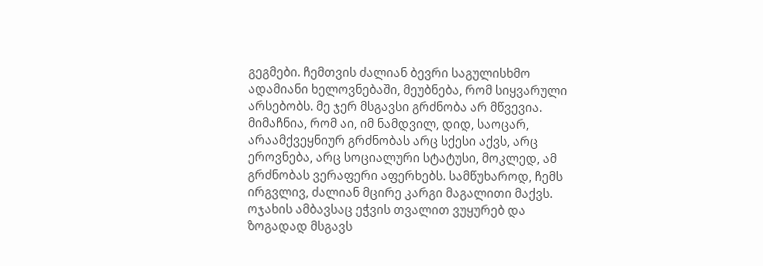გეგმები. ჩემთვის ძალიან ბევრი საგულისხმო ადამიანი ხელოვნებაში, მეუბნება, რომ სიყვარული არსებობს. მე ჯერ მსგავსი გრძნობა არ მწვევია. მიმაჩნია, რომ აი, იმ ნამდვილ, დიდ, საოცარ, არაამქვეყნიურ გრძნობას არც სქესი აქვს, არც ეროვნება, არც სოციალური სტატუსი, მოკლედ, ამ გრძნობას ვერაფერი აფერხებს. სამწუხაროდ, ჩემს ირგვლივ, ძალიან მცირე კარგი მაგალითი მაქვს. ოჯახის ამბავსაც ეჭვის თვალით ვუყურებ და ზოგადად მსგავს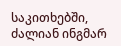საკითხებში, ძალიან ინგმარ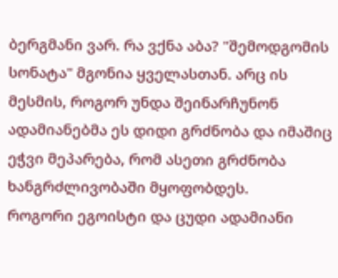ბერგმანი ვარ. რა ვქნა აბა? "შემოდგომის სონატა" მგონია ყველასთან. არც ის მესმის, როგორ უნდა შეინარჩუნონ ადამიანებმა ეს დიდი გრძნობა და იმაშიც ეჭვი მეპარება, რომ ასეთი გრძნობა ხანგრძლივობაში მყოფობდეს.
როგორი ეგოისტი და ცუდი ადამიანი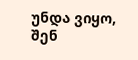უნდა ვიყო, შენ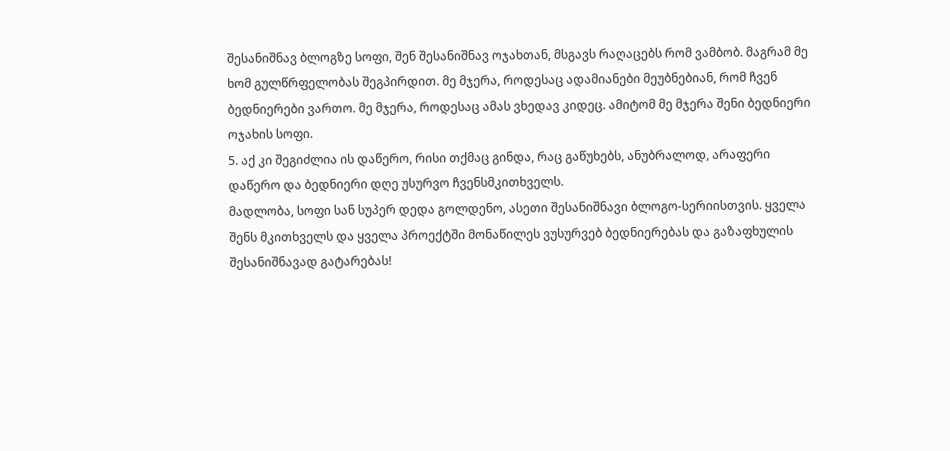შესანიშნავ ბლოგზე სოფი, შენ შესანიშნავ ოჯახთან, მსგავს რაღაცებს რომ ვამბობ. მაგრამ მე ხომ გულწრფელობას შეგპირდით. მე მჯერა, როდესაც ადამიანები მეუბნებიან, რომ ჩვენ ბედნიერები ვართო. მე მჯერა, როდესაც ამას ვხედავ კიდეც. ამიტომ მე მჯერა შენი ბედნიერი ოჯახის სოფი.
5. აქ კი შეგიძლია ის დაწერო, რისი თქმაც გინდა, რაც გაწუხებს, ანუბრალოდ, არაფერი დაწერო და ბედნიერი დღე უსურვო ჩვენსმკითხველს.
მადლობა, სოფი სან სუპერ დედა გოლდენო, ასეთი შესანიშნავი ბლოგო-სერიისთვის. ყველა შენს მკითხველს და ყველა პროექტში მონაწილეს ვუსურვებ ბედნიერებას და გაზაფხულის შესანიშნავად გატარებას!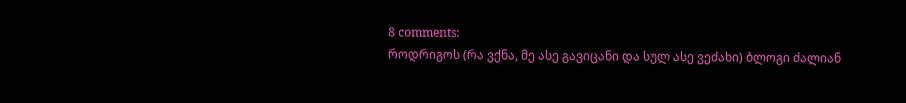8 comments:
როდრიგოს (რა ვქნა, მე ასე გავიცანი და სულ ასე ვეძახი) ბლოგი ძალიან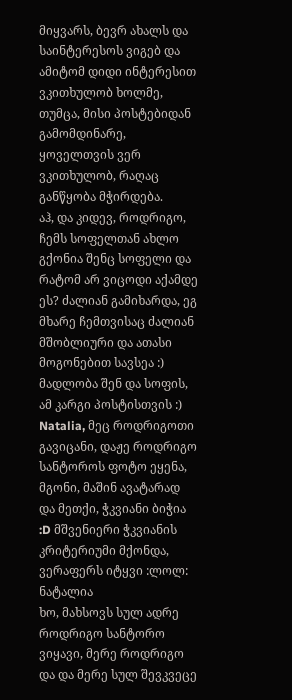მიყვარს, ბევრ ახალს და საინტერესოს ვიგებ და ამიტომ დიდი ინტერესით ვკითხულობ ხოლმე, თუმცა, მისი პოსტებიდან გამომდინარე, ყოველთვის ვერ ვკითხულობ, რაღაც განწყობა მჭირდება.
აჰ, და კიდევ, როდრიგო, ჩემს სოფელთან ახლო გქონია შენც სოფელი და რატომ არ ვიცოდი აქამდე ეს? ძალიან გამიხარდა, ეგ მხარე ჩემთვისაც ძალიან მშობლიური და ათასი მოგონებით სავსეა :)
მადლობა შენ და სოფის, ამ კარგი პოსტისთვის :)
Natalia, მეც როდრიგოთი გავიცანი, დაჟე როდრიგო სანტოროს ფოტო ეყენა, მგონი, მაშინ ავატარად და მეთქი, ჭკვიანი ბიჭია :D მშვენიერი ჭკვიანის კრიტერიუმი მქონდა, ვერაფერს იტყვი :ლოლ:
ნატალია
ხო, მახსოვს სულ ადრე როდრიგო სანტორო ვიყავი, მერე როდრიგო და და მერე სულ შევკვეცე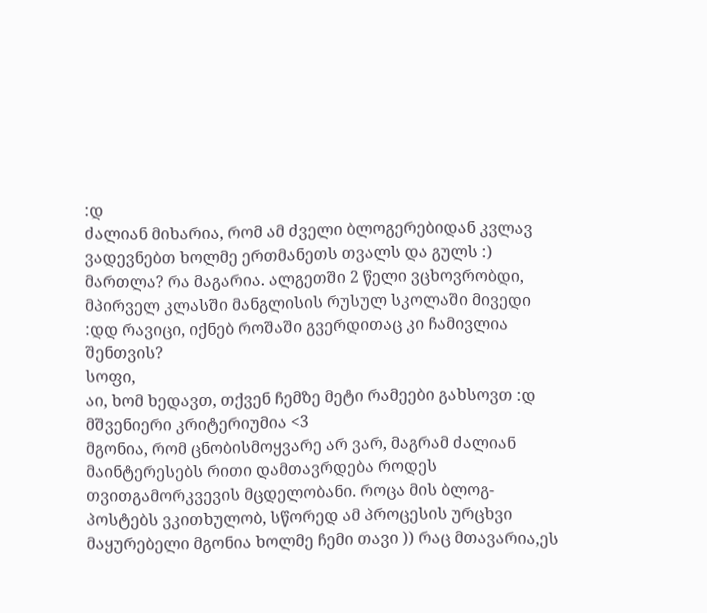:დ
ძალიან მიხარია, რომ ამ ძველი ბლოგერებიდან კვლავ ვადევნებთ ხოლმე ერთმანეთს თვალს და გულს :)
მართლა? რა მაგარია. ალგეთში 2 წელი ვცხოვრობდი, მპირველ კლასში მანგლისის რუსულ სკოლაში მივედი :დდ რავიცი, იქნებ როშაში გვერდითაც კი ჩამივლია შენთვის?
სოფი,
აი, ხომ ხედავთ, თქვენ ჩემზე მეტი რამეები გახსოვთ :დ
მშვენიერი კრიტერიუმია <3
მგონია, რომ ცნობისმოყვარე არ ვარ, მაგრამ ძალიან მაინტერესებს რითი დამთავრდება როდეს თვითგამორკვევის მცდელობანი. როცა მის ბლოგ-პოსტებს ვკითხულობ, სწორედ ამ პროცესის ურცხვი მაყურებელი მგონია ხოლმე ჩემი თავი )) რაც მთავარია,ეს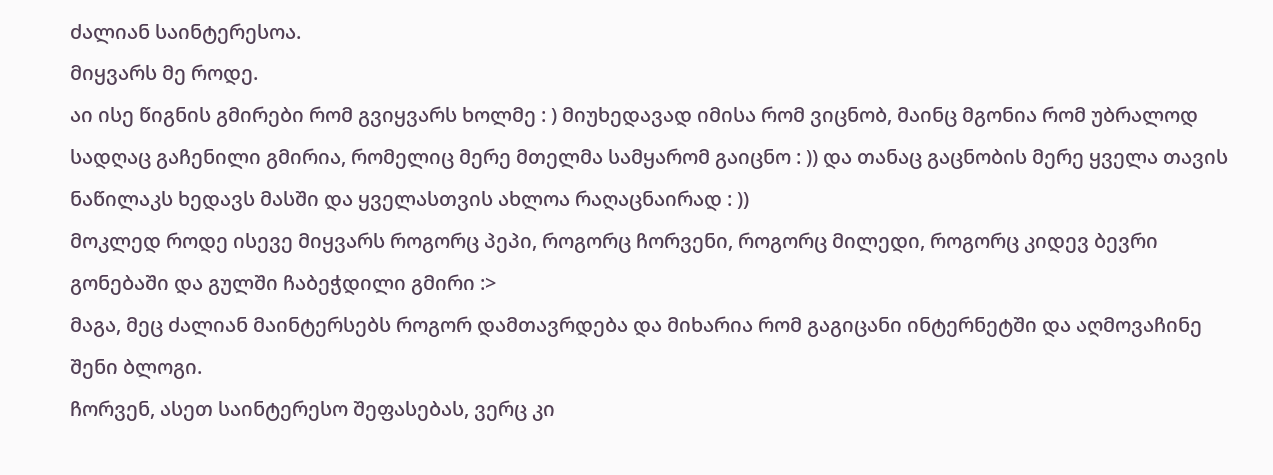ძალიან საინტერესოა.
მიყვარს მე როდე.
აი ისე წიგნის გმირები რომ გვიყვარს ხოლმე : ) მიუხედავად იმისა რომ ვიცნობ, მაინც მგონია რომ უბრალოდ სადღაც გაჩენილი გმირია, რომელიც მერე მთელმა სამყარომ გაიცნო : )) და თანაც გაცნობის მერე ყველა თავის ნაწილაკს ხედავს მასში და ყველასთვის ახლოა რაღაცნაირად : ))
მოკლედ როდე ისევე მიყვარს როგორც პეპი, როგორც ჩორვენი, როგორც მილედი, როგორც კიდევ ბევრი გონებაში და გულში ჩაბეჭდილი გმირი :>
მაგა, მეც ძალიან მაინტერსებს როგორ დამთავრდება და მიხარია რომ გაგიცანი ინტერნეტში და აღმოვაჩინე შენი ბლოგი.
ჩორვენ, ასეთ საინტერესო შეფასებას, ვერც კი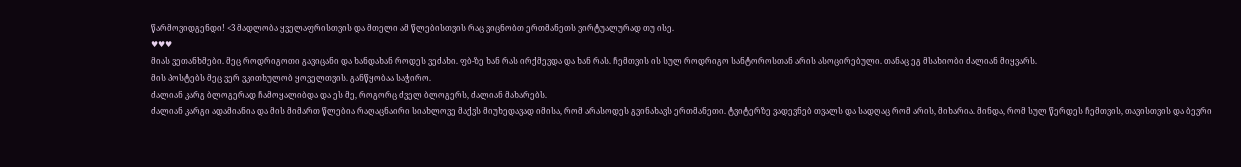წარმოვიდგენდი! <3 მადლობა ყველაფრისთვის და მთელი ამ წლებისთვის რაც ვიცნობთ ერთმანეთს ვირტუალურად თუ ისე.
♥♥♥
მიას ვეთანხმები. მეც როდრიგოთი გავიცანი და ხანდახან როდეს ვეძახი. ფბ-ზე ხან რას ირქმევდა და ხან რას. ჩემთვის ის სულ როდრიგო სანტოროსთან არის ასოცირებული. თანაც ეგ მსახიობი ძალიან მიყვარს.
მის პოსტებს მეც ვერ ვკითხულობ ყოველთვის. განწყობაა საჭირო.
ძალიან კარგ ბლოგერად ჩამოყალიბდა და ეს მე, როგორც ძველ ბლოგერს, ძალიან მახარებს.
ძალიან კარგი ადამიანია და მის მიმართ წლებია რაღაცნაირი სიახლოვე მაქვს მიუხედავად იმისა, რომ არასოდეს გვინახავს ერთმანეთი. ტვიტერზე ვადევნებ თვალს და სადღაც რომ არის, მიხარია. მინდა, რომ სულ წერდეს ჩემთვის, თავისთვის და ბევრი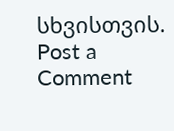სხვისთვის.
Post a Comment